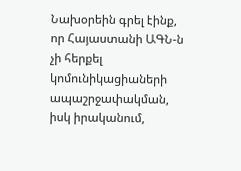Նախօրեին գրել էինք, որ Հայաստանի ԱԳՆ-ն չի հերքել կոմունիկացիաների ապաշրջափակման, իսկ իրականում,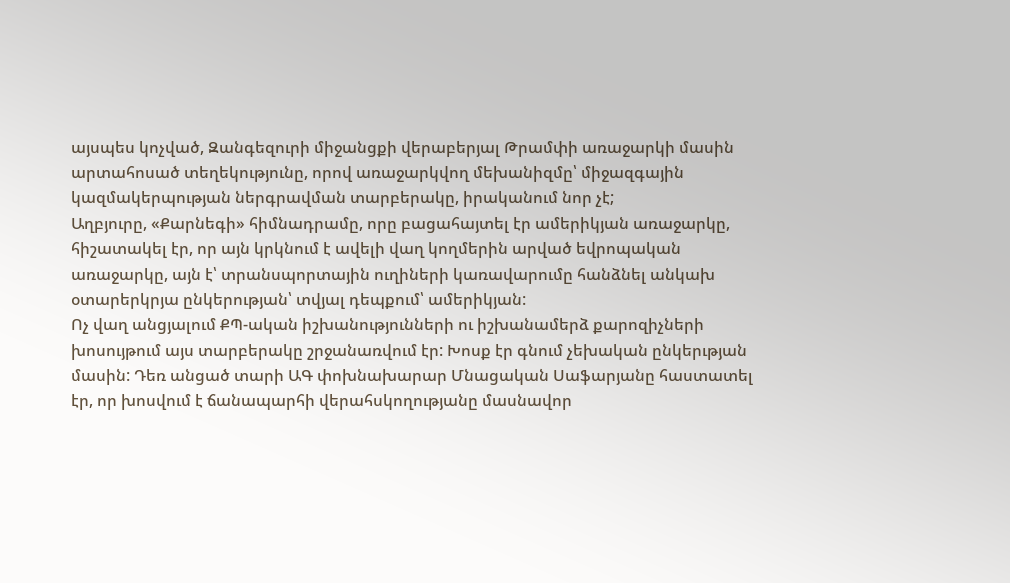այսպես կոչված, Զանգեզուրի միջանցքի վերաբերյալ Թրամփի առաջարկի մասին արտահոսած տեղեկությունը, որով առաջարկվող մեխանիզմը՝ միջազգային կազմակերպության ներգրավման տարբերակը, իրականում նոր չէ;
Աղբյուրը, «Քարնեգի» հիմնադրամը, որը բացահայտել էր ամերիկյան առաջարկը, հիշատակել էր, որ այն կրկնում է ավելի վաղ կողմերին արված եվրոպական առաջարկը, այն է՝ տրանսպորտային ուղիների կառավարումը հանձնել անկախ օտարերկրյա ընկերության՝ տվյալ դեպքում՝ ամերիկյան:
Ոչ վաղ անցյալում ՔՊ-ական իշխանությունների ու իշխանամերձ քարոզիչների խոսույթում այս տարբերակը շրջանառվում էր: Խոսք էր գնում չեխական ընկերւթյան մասին: Դեռ անցած տարի ԱԳ փոխնախարար Մնացական Սաֆարյանը հաստատել էր, որ խոսվում է ճանապարհի վերահսկողությանը մասնավոր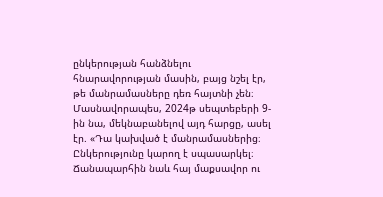ընկերության հանձնելու հնարավորության մասին, բայց նշել էր, թե մանրամասները դեռ հայտնի չեն։ Մասնավորապես, 2024թ սեպտեբերի 9-ին նա, մեկնաբանելով այդ հարցը, ասել էր. «Դա կախված է մանրամասներից։ Ընկերությունը կարող է սպասարկել։ Ճանապարհին նաև հայ մաքսավոր ու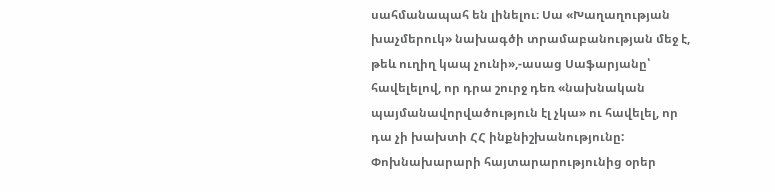սահմանապահ են լինելու։ Սա «Խաղաղության խաչմերուկ» նախագծի տրամաբանության մեջ է, թեև ուղիղ կապ չունի»,-ասաց Սաֆարյանը՝ հավելելով, որ դրա շուրջ դեռ «նախնական պայմանավորվածություն էլ չկա» ու հավելել, որ դա չի խախտի ՀՀ ինքնիշխանությունը: Փոխնախարարի հայտարարությունից օրեր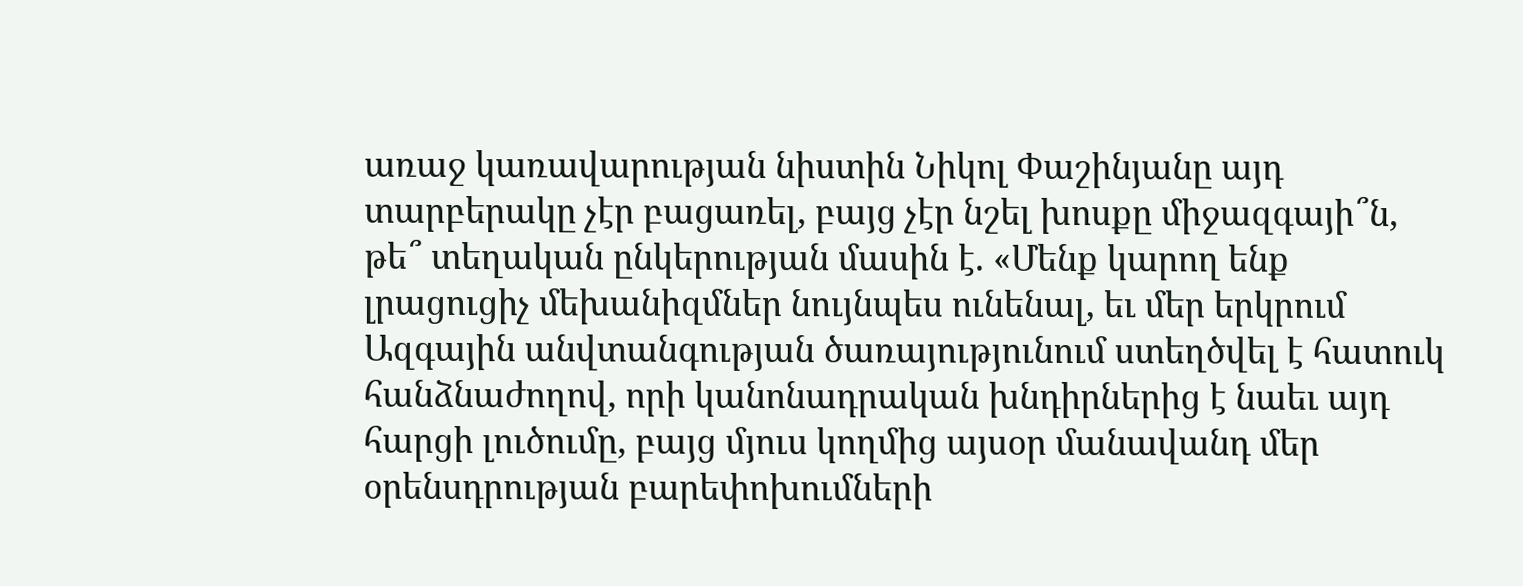առաջ կառավարության նիստին Նիկոլ Փաշինյանը այդ տարբերակը չէր բացառել, բայց չէր նշել խոսքը միջազգայի՞ն, թե՞ տեղական ընկերության մասին է. «Մենք կարող ենք լրացուցիչ մեխանիզմներ նույնպես ունենալ, եւ մեր երկրում Ազգային անվտանգության ծառայությունում ստեղծվել է հատուկ հանձնաժողով, որի կանոնադրական խնդիրներից է նաեւ այդ հարցի լուծումը, բայց մյուս կողմից այսօր մանավանդ մեր օրենսդրության բարեփոխումների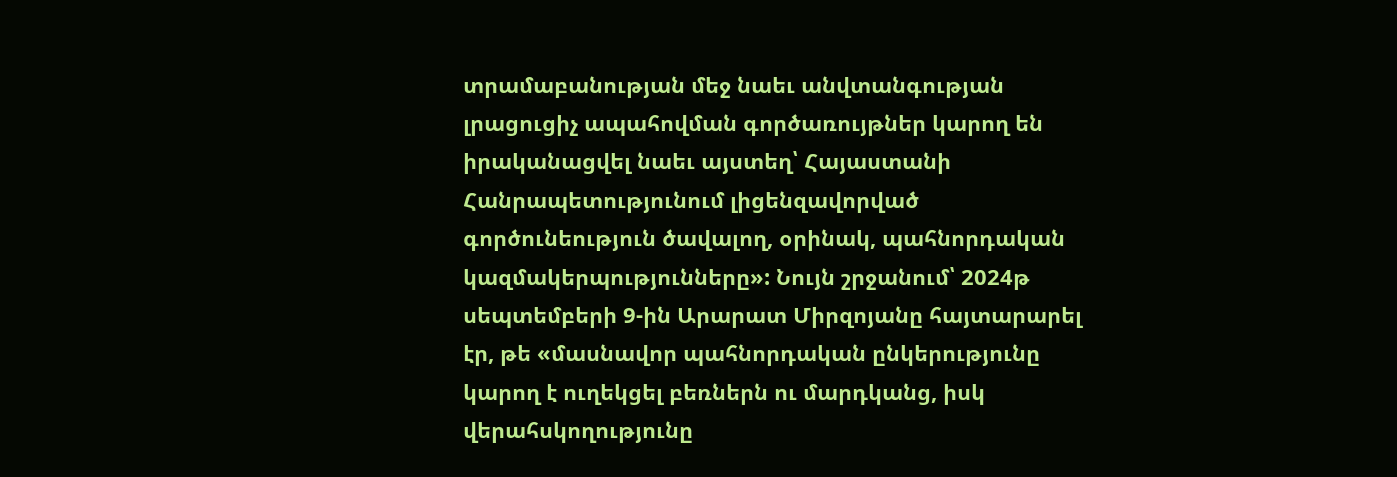տրամաբանության մեջ նաեւ անվտանգության լրացուցիչ ապահովման գործառույթներ կարող են իրականացվել նաեւ այստեղ՝ Հայաստանի Հանրապետությունում լիցենզավորված գործունեություն ծավալող, օրինակ, պահնորդական կազմակերպությունները»: Նույն շրջանում՝ 2024թ սեպտեմբերի 9-ին Արարատ Միրզոյանը հայտարարել էր, թե «մասնավոր պահնորդական ընկերությունը կարող է ուղեկցել բեռներն ու մարդկանց, իսկ վերահսկողությունը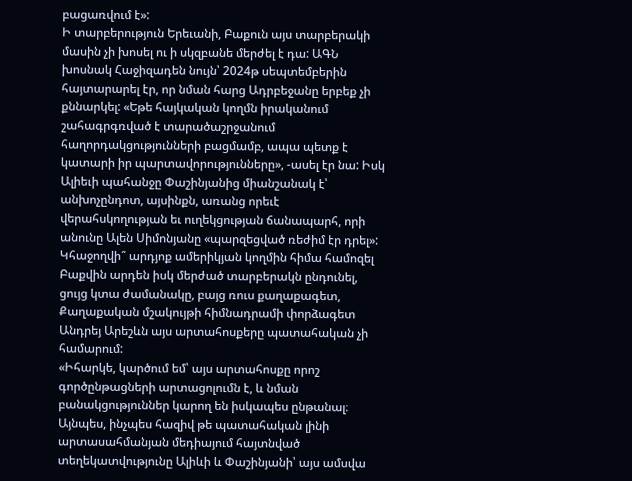բացառվում է»:
Ի տարբերություն Երեւանի, Բաքուն այս տարբերակի մասին չի խոսել ու ի սկզբանե մերժել է դա: ԱԳՆ խոսնակ Հաջիզադեն նույն՝ 2024թ սեպտեմբերին հայտարարել էր, որ նման հարց Ադրբեջանը երբեք չի քննարկել: «Եթե հայկական կողմն իրականում շահագրգռված է տարածաշրջանում հաղորդակցությունների բացմամբ, ապա պետք է կատարի իր պարտավորությունները», -ասել էր նա: Իսկ Ալիեւի պահանջը Փաշինյանից միանշանակ է՝ անխոչընդոտ, այսինքն, առանց որեւէ վերահսկողության եւ ուղեկցության ճանապարհ, որի անունը Ալեն Սիմոնյանը «պարզեցված ռեժիմ էր դրել»:
Կհաջողվի՞ արդյոք ամերիկյան կողմին հիմա համոզել Բաքվին արդեն իսկ մերժած տարբերակն ընդունել, ցույց կտա ժամանակը, բայց ռուս քաղաքագետ, Քաղաքական մշակույթի հիմնադրամի փորձագետ Անդրեյ Արեշևն այս արտահոսքերը պատահական չի համարում:
«Իհարկե, կարծում եմ՝ այս արտահոսքը որոշ գործընթացների արտացոլումն է, և նման բանակցություններ կարող են իսկապես ընթանալ։ Այնպես, ինչպես հազիվ թե պատահական լինի արտասահմանյան մեդիայում հայտնված տեղեկատվությունը Ալիևի և Փաշինյանի՝ այս ամսվա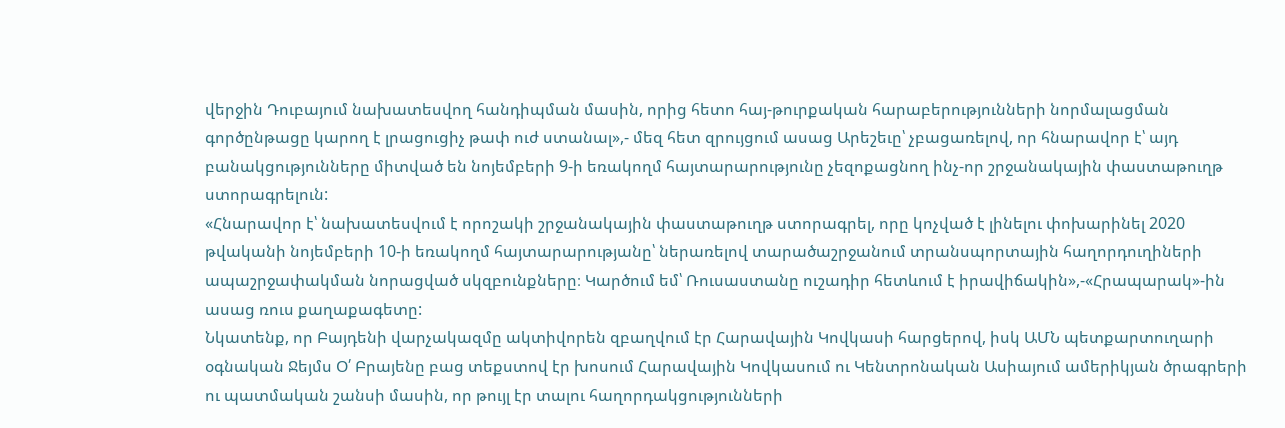վերջին Դուբայում նախատեսվող հանդիպման մասին, որից հետո հայ-թուրքական հարաբերությունների նորմալացման գործընթացը կարող է լրացուցիչ թափ ուժ ստանալ»,- մեզ հետ զրույցում ասաց Արեշեւը՝ չբացառելով, որ հնարավոր է՝ այդ բանակցությունները միտված են նոյեմբերի 9-ի եռակողմ հայտարարությունը չեզոքացնող ինչ-որ շրջանակային փաստաթուղթ ստորագրելուն:
«Հնարավոր է՝ նախատեսվում է որոշակի շրջանակային փաստաթուղթ ստորագրել, որը կոչված է լինելու փոխարինել 2020 թվականի նոյեմբերի 10-ի եռակողմ հայտարարությանը՝ ներառելով տարածաշրջանում տրանսպորտային հաղորդուղիների ապաշրջափակման նորացված սկզբունքները։ Կարծում եմ՝ Ռուսաստանը ուշադիր հետևում է իրավիճակին»,-«Հրապարակ»-ին ասաց ռուս քաղաքագետը:
Նկատենք, որ Բայդենի վարչակազմը ակտիվորեն զբաղվում էր Հարավային Կովկասի հարցերով, իսկ ԱՄՆ պետքարտուղարի օգնական Ջեյմս Օ՛ Բրայենը բաց տեքստով էր խոսում Հարավային Կովկասում ու Կենտրոնական Ասիայում ամերիկյան ծրագրերի ու պատմական շանսի մասին, որ թույլ էր տալու հաղորդակցությունների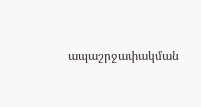ապաշրջափակման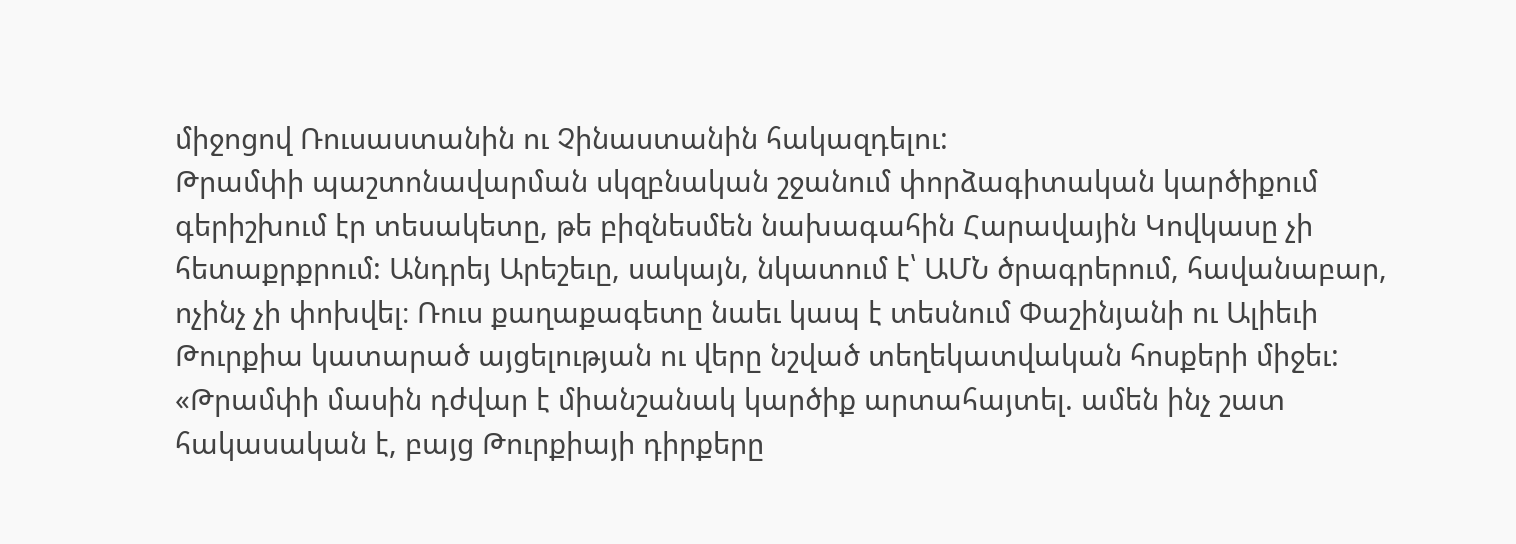միջոցով Ռուսաստանին ու Չինաստանին հակազդելու:
Թրամփի պաշտոնավարման սկզբնական շջանում փորձագիտական կարծիքում գերիշխում էր տեսակետը, թե բիզնեսմեն նախագահին Հարավային Կովկասը չի հետաքրքրում: Անդրեյ Արեշեւը, սակայն, նկատում է՝ ԱՄՆ ծրագրերում, հավանաբար, ոչինչ չի փոխվել։ Ռուս քաղաքագետը նաեւ կապ է տեսնում Փաշինյանի ու Ալիեւի Թուրքիա կատարած այցելության ու վերը նշված տեղեկատվական հոսքերի միջեւ:
«Թրամփի մասին դժվար է միանշանակ կարծիք արտահայտել. ամեն ինչ շատ հակասական է, բայց Թուրքիայի դիրքերը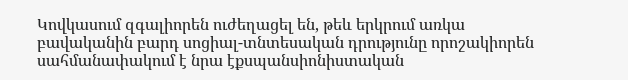Կովկասում զգալիորեն ուժեղացել են, թեև երկրում առկա բավականին բարդ սոցիալ-տնտեսական դրությունը որոշակիորեն սահմանափակում է նրա էքսպանսիոնիստական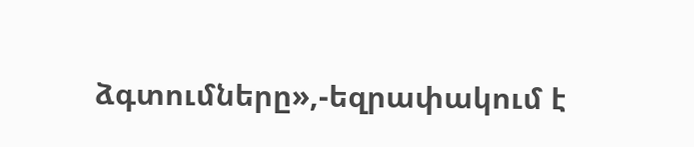ձգտումները»,-եզրափակում է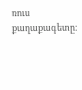ռուս քաղաքագետը։